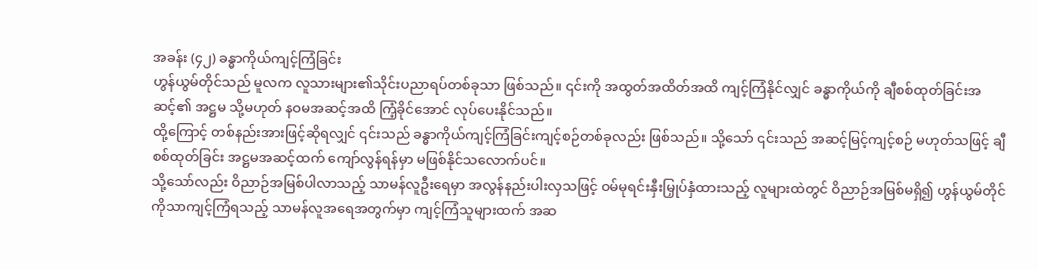အခန်း (၄၂) ခန္ဓာကိုယ်ကျင့်ကြံခြင်း
ဟွန်ယွမ်တိုင်သည် မူလက လူသားများ၏သိုင်းပညာရပ်တစ်ခုသာ ဖြစ်သည်။ ၎င်းကို အထွတ်အထိတ်အထိ ကျင့်ကြံနိုင်လျှင် ခန္ဓာကိုယ်ကို ချီစစ်ထုတ်ခြင်းအဆင့်၏ အဋ္ဌမ သို့မဟုတ် နဝမအဆင့်အထိ ကြံ့ခိုင်အောင် လုပ်ပေးနိုင်သည်။
ထို့ကြောင့် တစ်နည်းအားဖြင့်ဆိုရလျှင် ၎င်းသည် ခန္ဓာကိုယ်ကျင့်ကြံခြင်းကျင့်စဉ်တစ်ခုလည်း ဖြစ်သည်။ သို့သော် ၎င်းသည် အဆင့်မြင့်ကျင့်စဉ် မဟုတ်သဖြင့် ချီစစ်ထုတ်ခြင်း အဋ္ဌမအဆင့်ထက် ကျော်လွန်ရန်မှာ မဖြစ်နိုင်သလောက်ပင်။
သို့သော်လည်း ဝိညာဉ်အမြစ်ပါလာသည့် သာမန်လူဦးရေမှာ အလွန်နည်းပါးလှသဖြင့် ဝမ်မုရင်းနှီးမြှုပ်နှံထားသည့် လူများထဲတွင် ဝိညာဉ်အမြစ်မရှိ၍ ဟွန်ယွမ်တိုင်ကိုသာကျင့်ကြံရသည့် သာမန်လူအရေအတွက်မှာ ကျင့်ကြံသူများထက် အဆ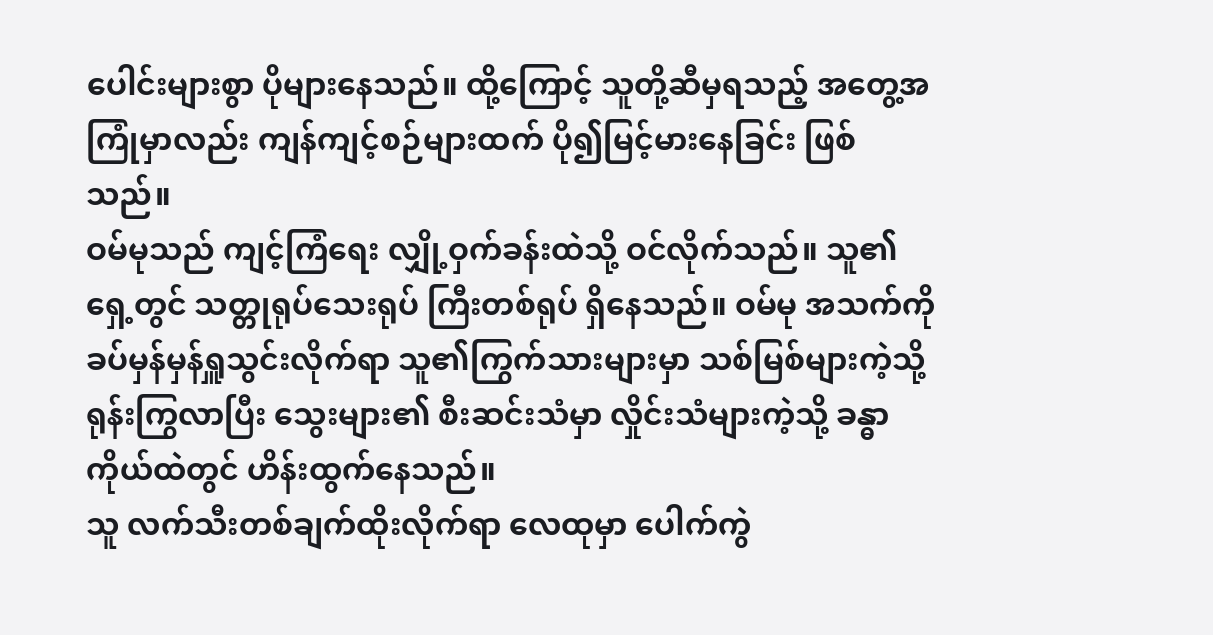ပေါင်းများစွာ ပိုများနေသည်။ ထို့ကြောင့် သူတို့ဆီမှရသည့် အတွေ့အကြုံမှာလည်း ကျန်ကျင့်စဉ်များထက် ပို၍မြင့်မားနေခြင်း ဖြစ်သည်။
ဝမ်မုသည် ကျင့်ကြံရေး လျှို့ဝှက်ခန်းထဲသို့ ဝင်လိုက်သည်။ သူ၏ရှေ့တွင် သတ္တုရုပ်သေးရုပ် ကြီးတစ်ရုပ် ရှိနေသည်။ ဝမ်မု အသက်ကို ခပ်မှန်မှန်ရှူသွင်းလိုက်ရာ သူ၏ကြွက်သားများမှာ သစ်မြစ်များကဲ့သို့ ရုန်းကြွလာပြီး သွေးများ၏ စီးဆင်းသံမှာ လှိုင်းသံများကဲ့သို့ ခန္ဓာကိုယ်ထဲတွင် ဟိန်းထွက်နေသည်။
သူ လက်သီးတစ်ချက်ထိုးလိုက်ရာ လေထုမှာ ပေါက်ကွဲ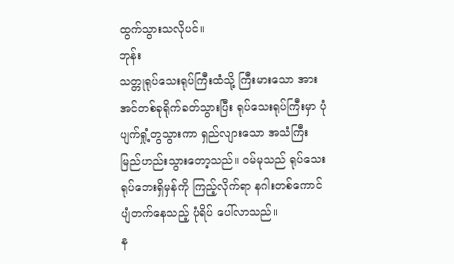ထွက်သွားသလိုပင်။
ဘုန်း
သတ္တုရုပ်သေးရုပ်ကြီးထံသို့ ကြီးမားသော အားအင်တစ်ခုရိုက်ခတ်သွားပြီး ရုပ်သေးရုပ်ကြီးမှာ ပုံပျက်ရှုံ့တွသွားကာ ရှည်လျားသော အသံကြီး မြည်ဟည်းသွားတော့သည်။ ဝမ်မုသည် ရုပ်သေးရုပ်ဘေးရှိမှန်ကို ကြည့်လိုက်ရာ နဂါးတစ်ကောင် ပျံတက်နေသည့် ပုံရိပ် ပေါ်လာသည်။
န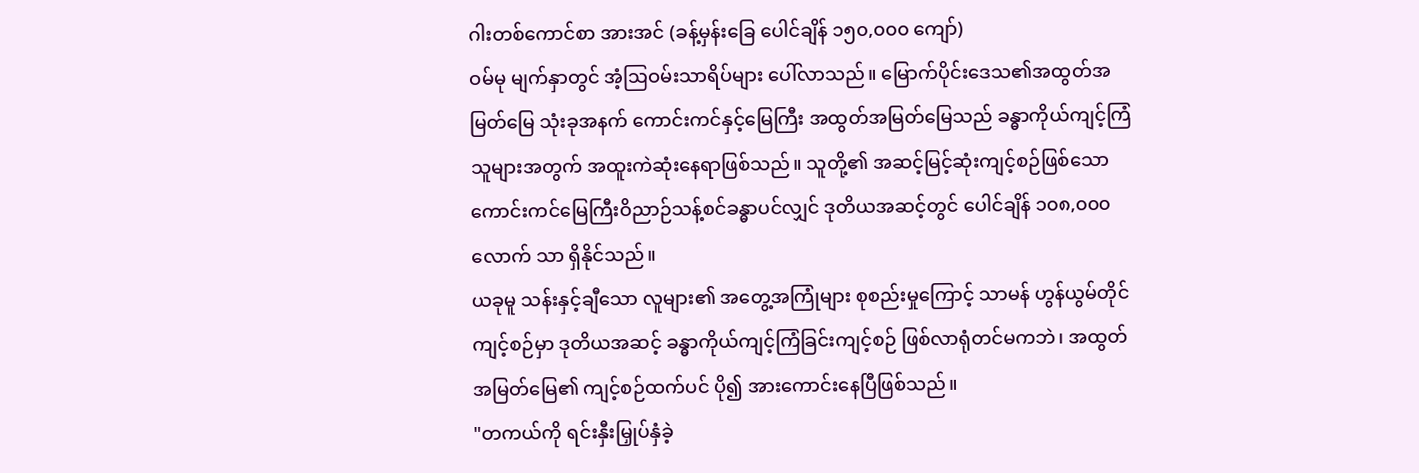ဂါးတစ်ကောင်စာ အားအင် (ခန့်မှန်းခြေ ပေါင်ချိန် ၁၅၀,၀၀၀ ကျော်)
ဝမ်မု မျက်နှာတွင် အံ့ဩဝမ်းသာရိပ်များ ပေါ်လာသည်။ မြောက်ပိုင်းဒေသ၏အထွတ်အမြတ်မြေ သုံးခုအနက် ကောင်းကင်နှင့်မြေကြီး အထွတ်အမြတ်မြေသည် ခန္ဓာကိုယ်ကျင့်ကြံသူများအတွက် အထူးကဲဆုံးနေရာဖြစ်သည်။ သူတို့၏ အဆင့်မြင့်ဆုံးကျင့်စဉ်ဖြစ်သော ကောင်းကင်မြေကြီးဝိညာဉ်သန့်စင်ခန္ဓာပင်လျှင် ဒုတိယအဆင့်တွင် ပေါင်ချိန် ၁၀၈,၀၀၀လောက် သာ ရှိနိုင်သည်။
ယခုမူ သန်းနှင့်ချီသော လူများ၏ အတွေ့အကြုံများ စုစည်းမှုကြောင့် သာမန် ဟွန်ယွမ်တိုင် ကျင့်စဉ်မှာ ဒုတိယအဆင့် ခန္ဓာကိုယ်ကျင့်ကြံခြင်းကျင့်စဉ် ဖြစ်လာရုံတင်မကဘဲ၊ အထွတ်အမြတ်မြေ၏ ကျင့်စဉ်ထက်ပင် ပို၍ အားကောင်းနေပြီဖြစ်သည်။
"တကယ်ကို ရင်းနှီးမြှုပ်နှံခဲ့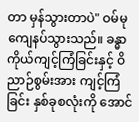တာ မှန်သွားတာပဲ" ဝမ်မု ကျေနပ်သွားသည်။ ခန္ဓာကိုယ်ကျင့်ကြံခြင်းနှင့် ဝိညာဉ်စွမ်းအား ကျင့်ကြံခြင်း နှစ်ခုစလုံးကို အောင်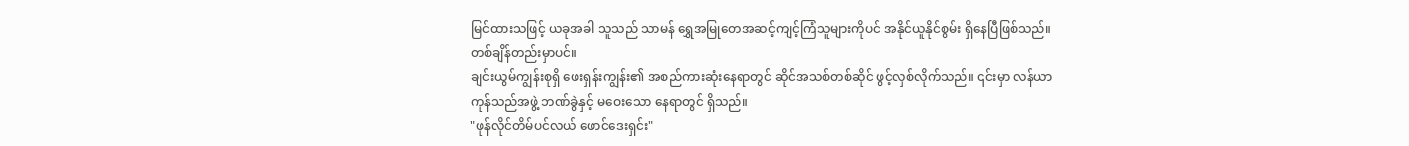မြင်ထားသဖြင့် ယခုအခါ သူသည် သာမန် ရွှေအမြုတေအဆင့်ကျင့်ကြံသူများကိုပင် အနိုင်ယူနိုင်စွမ်း ရှိနေပြီဖြစ်သည်။
တစ်ချိန်တည်းမှာပင်။
ချင်းယွမ်ကျွန်းစုရှိ ဖေးရှန်းကျွန်း၏ အစည်ကားဆုံးနေရာတွင် ဆိုင်အသစ်တစ်ဆိုင် ဖွင့်လှစ်လိုက်သည်။ ၎င်းမှာ လန်ယာကုန်သည်အဖွဲ့ ဘဏ်ခွဲနှင့် မဝေးသော နေရာတွင် ရှိသည်။
"ဖုန်လိုင်တိမ်ပင်လယ် ဖောင်ဒေးရှင်း"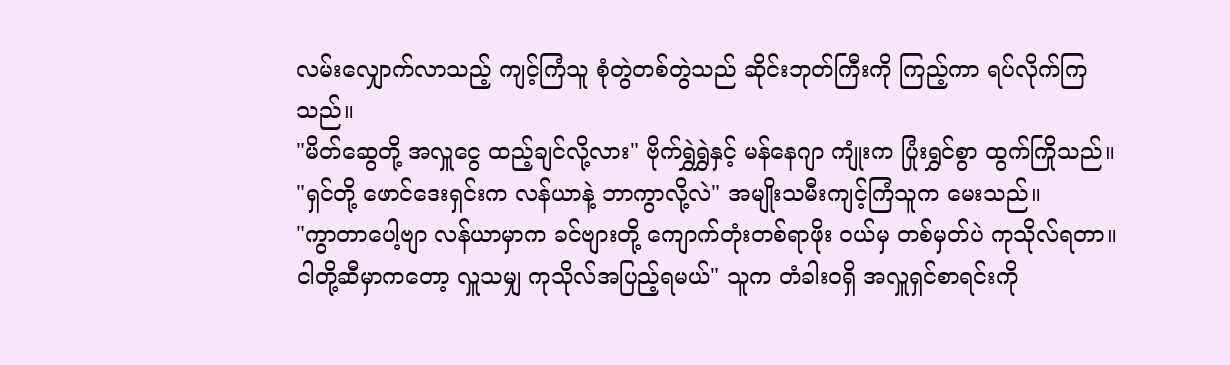လမ်းလျှောက်လာသည့် ကျင့်ကြံသူ စုံတွဲတစ်တွဲသည် ဆိုင်းဘုတ်ကြီးကို ကြည့်ကာ ရပ်လိုက်ကြသည်။
"မိတ်ဆွေတို့ အလှူငွေ ထည့်ချင်လို့လား" ဗိုက်ရွှဲရွှဲနှင့် မန်နေဂျာ ကျုံးက ပြုံးရွှင်စွာ ထွက်ကြိုသည်။
"ရှင်တို့ ဖောင်ဒေးရှင်းက လန်ယာနဲ့ ဘာကွာလို့လဲ" အမျိုးသမီးကျင့်ကြံသူက မေးသည်။
"ကွာတာပေါ့ဗျာ လန်ယာမှာက ခင်ဗျားတို့ ကျောက်တုံးတစ်ရာဖိုး ဝယ်မှ တစ်မှတ်ပဲ ကုသိုလ်ရတာ။ ငါတို့ဆီမှာကတော့ လှူသမျှ ကုသိုလ်အပြည့်ရမယ်" သူက တံခါးဝရှိ အလှူရှင်စာရင်းကို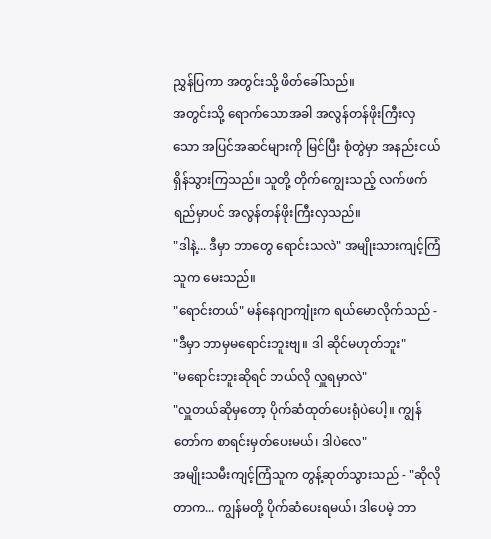ညွှန်ပြကာ အတွင်းသို့ ဖိတ်ခေါ်သည်။
အတွင်းသို့ ရောက်သောအခါ အလွန်တန်ဖိုးကြီးလှသော အပြင်အဆင်များကို မြင်ပြီး စုံတွဲမှာ အနည်းငယ် ရှိန်သွားကြသည်။ သူတို့ တိုက်ကျွေးသည့် လက်ဖက်ရည်မှာပင် အလွန်တန်ဖိုးကြီးလှသည်။
"ဒါနဲ့... ဒီမှာ ဘာတွေ ရောင်းသလဲ" အမျိုးသားကျင့်ကြံသူက မေးသည်။
"ရောင်းတယ်" မန်နေဂျာကျုံးက ရယ်မောလိုက်သည် - "ဒီမှာ ဘာမှမရောင်းဘူးဗျ။ ဒါ ဆိုင်မဟုတ်ဘူး"
"မရောင်းဘူးဆိုရင် ဘယ်လို လှူရမှာလဲ"
"လှူတယ်ဆိုမှတော့ ပိုက်ဆံထုတ်ပေးရုံပဲပေါ့။ ကျွန်တော်က စာရင်းမှတ်ပေးမယ်၊ ဒါပဲလေ"
အမျိုးသမီးကျင့်ကြံသူက တွန့်ဆုတ်သွားသည် - "ဆိုလိုတာက... ကျွန်မတို့ ပိုက်ဆံပေးရမယ်၊ ဒါပေမဲ့ ဘာ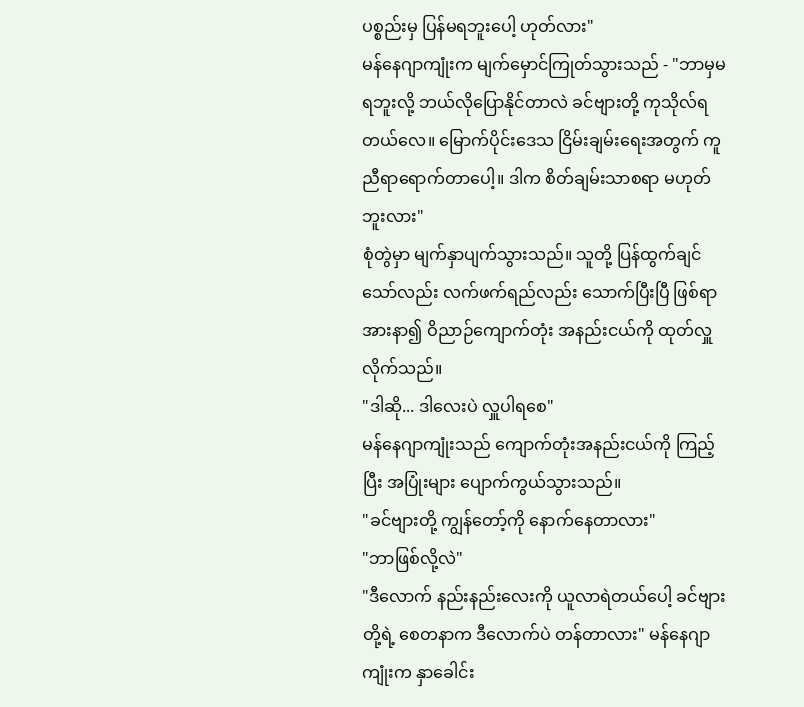ပစ္စည်းမှ ပြန်မရဘူးပေါ့ ဟုတ်လား"
မန်နေဂျာကျုံးက မျက်မှောင်ကြုတ်သွားသည် - "ဘာမှမရဘူးလို့ ဘယ်လိုပြောနိုင်တာလဲ ခင်ဗျားတို့ ကုသိုလ်ရတယ်လေ။ မြောက်ပိုင်းဒေသ ငြိမ်းချမ်းရေးအတွက် ကူညီရာရောက်တာပေါ့။ ဒါက စိတ်ချမ်းသာစရာ မဟုတ်ဘူးလား"
စုံတွဲမှာ မျက်နှာပျက်သွားသည်။ သူတို့ ပြန်ထွက်ချင်သော်လည်း လက်ဖက်ရည်လည်း သောက်ပြီးပြီ ဖြစ်ရာ အားနာ၍ ဝိညာဉ်ကျောက်တုံး အနည်းငယ်ကို ထုတ်လှူလိုက်သည်။
"ဒါဆို... ဒါလေးပဲ လှူပါရစေ"
မန်နေဂျာကျုံးသည် ကျောက်တုံးအနည်းငယ်ကို ကြည့်ပြီး အပြုံးများ ပျောက်ကွယ်သွားသည်။
"ခင်ဗျားတို့ ကျွန်တော့်ကို နောက်နေတာလား"
"ဘာဖြစ်လို့လဲ"
"ဒီလောက် နည်းနည်းလေးကို ယူလာရဲတယ်ပေါ့ ခင်ဗျားတို့ရဲ့ စေတနာက ဒီလောက်ပဲ တန်တာလား" မန်နေဂျာကျုံးက နှာခေါင်း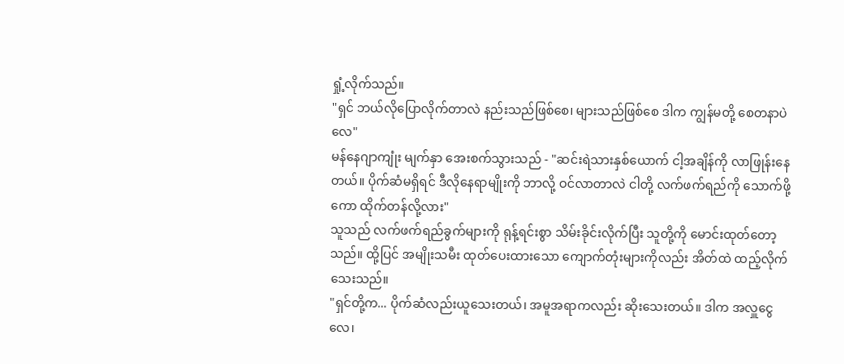ရှုံ့လိုက်သည်။
"ရှင် ဘယ်လိုပြောလိုက်တာလဲ နည်းသည်ဖြစ်စေ၊ များသည်ဖြစ်စေ ဒါက ကျွန်မတို့ စေတနာပဲလေ"
မန်နေဂျာကျုံး မျက်နှာ အေးစက်သွားသည် - "ဆင်းရဲသားနှစ်ယောက် ငါ့အချိန်ကို လာဖြုန်းနေတယ်။ ပိုက်ဆံမရှိရင် ဒီလိုနေရာမျိုးကို ဘာလို့ ဝင်လာတာလဲ ငါတို့ လက်ဖက်ရည်ကို သောက်ဖို့ကော ထိုက်တန်လို့လား"
သူသည် လက်ဖက်ရည်ခွက်များကို ရုန့်ရင်းစွာ သိမ်းခိုင်းလိုက်ပြီး သူတို့ကို မောင်းထုတ်တော့သည်။ ထို့ပြင် အမျိုးသမီး ထုတ်ပေးထားသော ကျောက်တုံးများကိုလည်း အိတ်ထဲ ထည့်လိုက်သေးသည်။
"ရှင်တို့က... ပိုက်ဆံလည်းယူသေးတယ်၊ အမူအရာကလည်း ဆိုးသေးတယ်။ ဒါက အလှူငွေလေ၊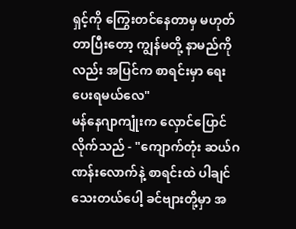ရှင့်ကို ကြွေးတင်နေတာမှ မဟုတ်တာပြီးတော့ ကျွန်မတို့ နာမည်ကိုလည်း အပြင်က စာရင်းမှာ ရေးပေးရမယ်လေ"
မန်နေဂျာကျုံးက လှောင်ပြောင်လိုက်သည် - "ကျောက်တုံး ဆယ်ဂဏန်းလောက်နဲ့ စာရင်းထဲ ပါချင်သေးတယ်ပေါ့ ခင်ဗျားတို့မှာ အ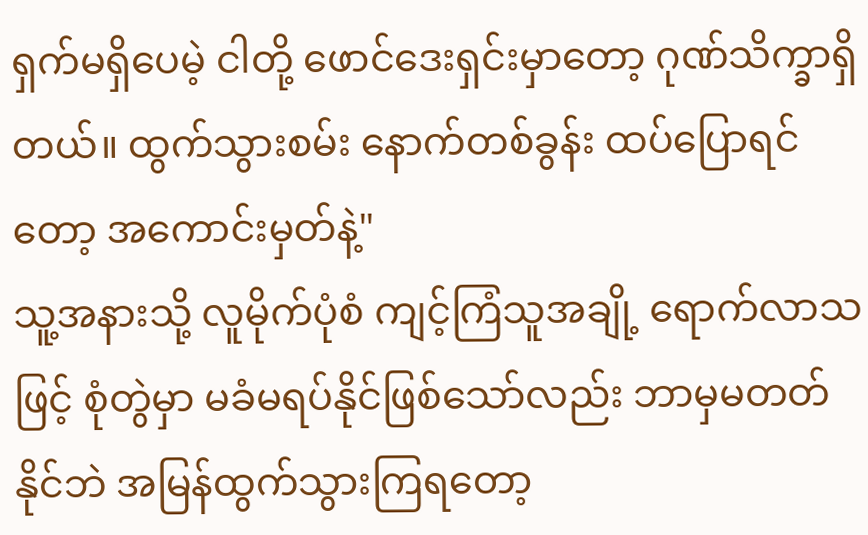ရှက်မရှိပေမဲ့ ငါတို့ ဖောင်ဒေးရှင်းမှာတော့ ဂုဏ်သိက္ခာရှိတယ်။ ထွက်သွားစမ်း နောက်တစ်ခွန်း ထပ်ပြောရင်တော့ အကောင်းမှတ်နဲ့"
သူ့အနားသို့ လူမိုက်ပုံစံ ကျင့်ကြံသူအချို့ ရောက်လာသဖြင့် စုံတွဲမှာ မခံမရပ်နိုင်ဖြစ်သော်လည်း ဘာမှမတတ်နိုင်ဘဲ အမြန်ထွက်သွားကြရတော့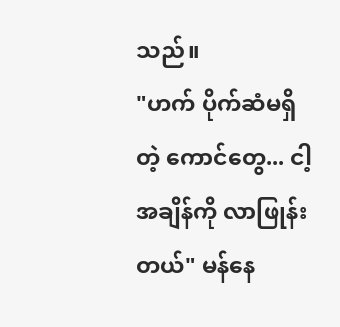သည်။
"ဟက် ပိုက်ဆံမရှိတဲ့ ကောင်တွေ... ငါ့အချိန်ကို လာဖြုန်းတယ်" မန်နေ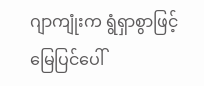ဂျာကျုံးက ရွံရှာစွာဖြင့် မြေပြင်ပေါ်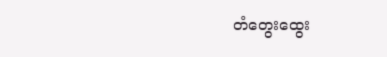တံတွေးထွေး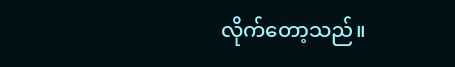လိုက်တော့သည်။